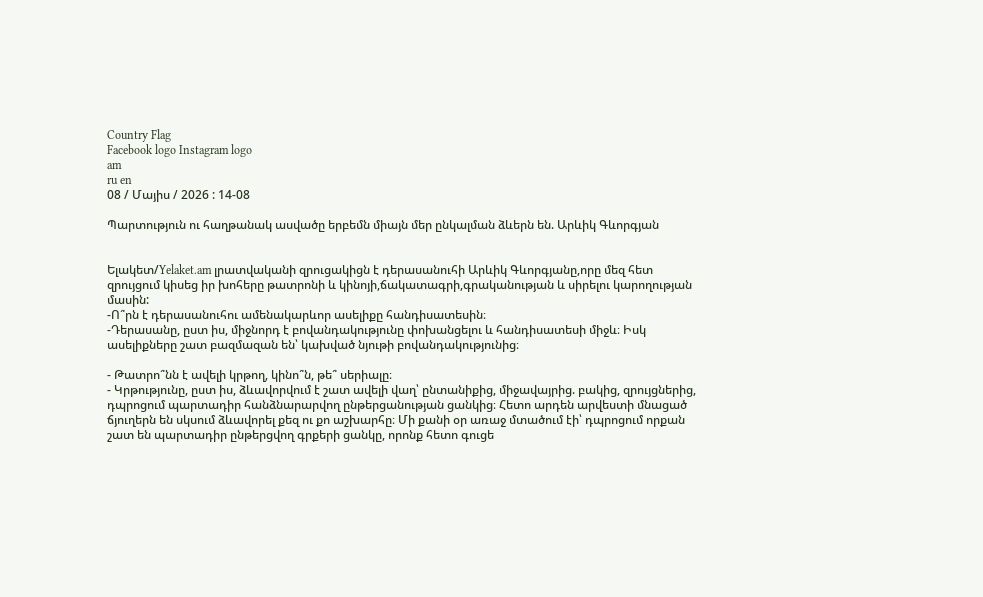Country Flag
Facebook logo Instagram logo
am
ru en
08 / Մայիս / 2026 : 14-08

Պարտություն ու հաղթանակ ասվածը երբեմն միայն մեր ընկալման ձևերն են. Արևիկ Գևորգյան


Ելակետ/Yelaket.am լրատվականի զրուցակիցն է դերասանուհի Արևիկ Գևորգյանը,որը մեզ հետ զրույցում կիսեց իր խոհերը թատրոնի և կինոյի,ճակատագրի,գրականության և սիրելու կարողության մասին:
-Ո՞րն է դերասանուհու ամենակարևոր ասելիքը հանդիսատեսին։
-Դերասանը, ըստ իս, միջնորդ է բովանդակությունը փոխանցելու և հանդիսատեսի միջև։ Իսկ ասելիքները շատ բազմազան են՝ կախված նյութի բովանդակությունից։

- Թատրո՞նն է ավելի կրթող, կինո՞ն, թե՞ սերիալը։
- Կրթությունը, ըստ իս, ձևավորվում է շատ ավելի վաղ՝ ընտանիքից, միջավայրից. բակից, զրույցներից, դպրոցում պարտադիր հանձնարարվող ընթերցանության ցանկից։ Հետո արդեն արվեստի մնացած ճյուղերն են սկսում ձևավորել քեզ ու քո աշխարհը։ Մի քանի օր առաջ մտածում էի՝ դպրոցում որքան շատ են պարտադիր ընթերցվող գրքերի ցանկը, որոնք հետո գուցե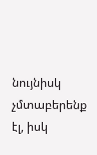նույնիսկ չմտաբերենք էլ, իսկ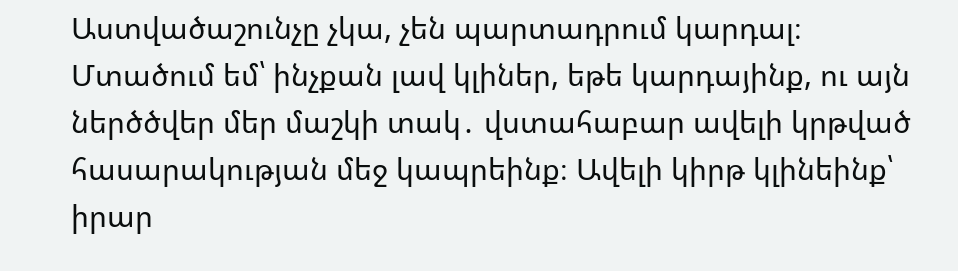Աստվածաշունչը չկա, չեն պարտադրում կարդալ։ Մտածում եմ՝ ինչքան լավ կլիներ, եթե կարդայինք, ու այն ներծծվեր մեր մաշկի տակ․ վստահաբար ավելի կրթված հասարակության մեջ կապրեինք։ Ավելի կիրթ կլինեինք՝ իրար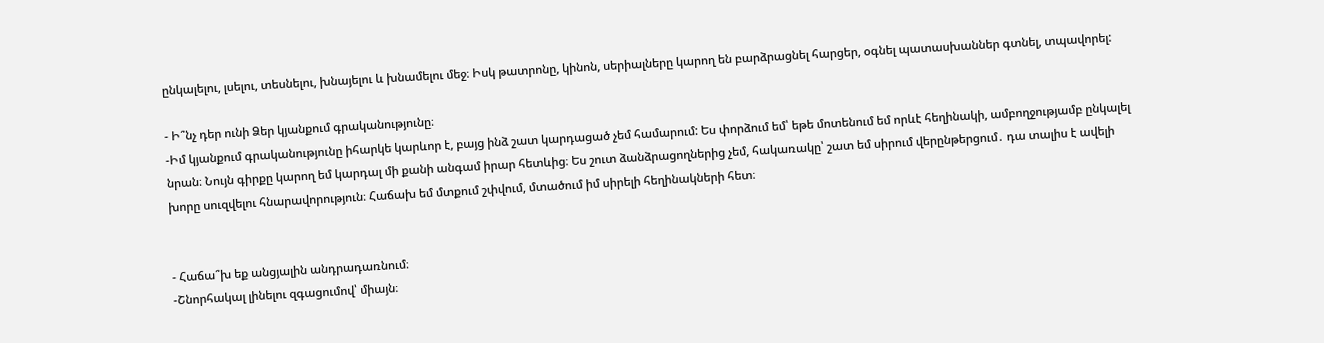ընկալելու, լսելու, տեսնելու, խնայելու և խնամելու մեջ։ Իսկ թատրոնը, կինոն, սերիալները կարող են բարձրացնել հարցեր, օգնել պատասխաններ գտնել, տպավորել:

- Ի՞նչ դեր ունի Ձեր կյանքում գրականությունը։
-Իմ կյանքում գրականությունը իհարկե կարևոր է, բայց ինձ շատ կարդացած չեմ համարում: Ես փորձում եմ՝ եթե մոտենում եմ որևէ հեղինակի, ամբողջությամբ ընկալել նրան։ Նույն գիրքը կարող եմ կարդալ մի քանի անգամ իրար հետևից։ Ես շուտ ձանձրացողներից չեմ, հակառակը՝ շատ եմ սիրում վերընթերցում․ դա տալիս է ավելի խորը սուզվելու հնարավորություն։ Հաճախ եմ մտքում շփվում, մտածում իմ սիրելի հեղինակների հետ։


- Հաճա՞խ եք անցյալին անդրադառնում։
-Շնորհակալ լինելու զգացումով՝ միայն։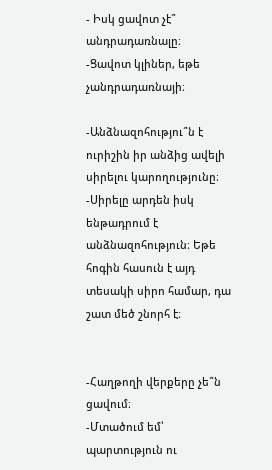- Իսկ ցավոտ չէ՞ անդրադառնալը։
-Ցավոտ կլիներ, եթե չանդրադառնայի։

-Անձնազոհությու՞ն է ուրիշին իր անձից ավելի սիրելու կարողությունը։
-Սիրելը արդեն իսկ ենթադրում է անձնազոհություն։ Եթե հոգին հասուն է այդ տեսակի սիրո համար, դա շատ մեծ շնորհ է։


-Հաղթողի վերքերը չե՞ն ցավում։
-Մտածում եմ՝ պարտություն ու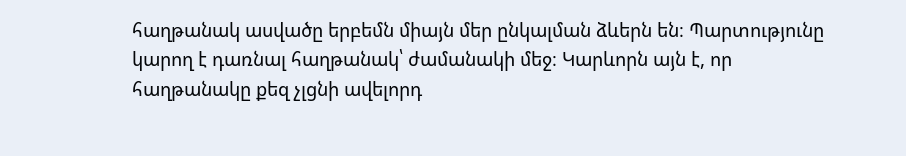հաղթանակ ասվածը երբեմն միայն մեր ընկալման ձևերն են։ Պարտությունը կարող է դառնալ հաղթանակ՝ ժամանակի մեջ։ Կարևորն այն է, որ հաղթանակը քեզ չլցնի ավելորդ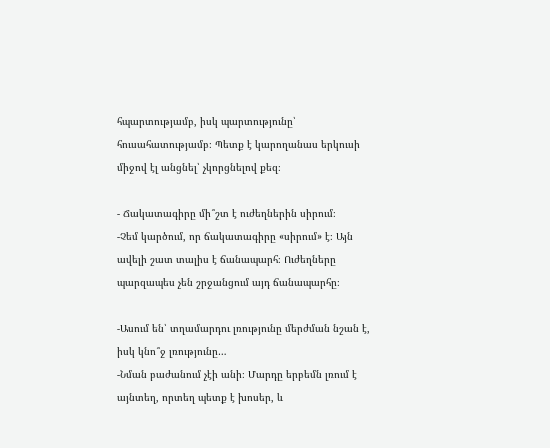հպարտությամբ, իսկ պարտությունը՝ հուսահատությամբ։ Պետք է կարողանաս երկուսի միջով էլ անցնել՝ չկորցնելով քեզ։

- Ճակատագիրը մի՞շտ է ուժեղներին սիրում։
-Չեմ կարծում, որ ճակատագիրը «սիրում» է։ Այն ավելի շատ տալիս է ճանապարհ։ Ուժեղները պարզապես չեն շրջանցում այդ ճանապարհը։

-Ասում են՝ տղամարդու լռությունը մերժման նշան է, իսկ կնո՞ջ լռությունը…
-Նման բաժանում չէի անի։ Մարդը երբեմն լռում է այնտեղ, որտեղ պետք է խոսեր, և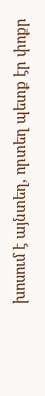խոսում է այնտեղ, որտեղ պետք էր փոքր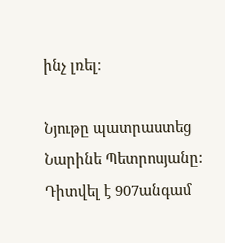ինչ լռել։

Նյութը պատրաստեց Նարինե Պետրոսյանը:
Դիտվել է 907անգամ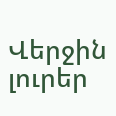Վերջին լուրեր